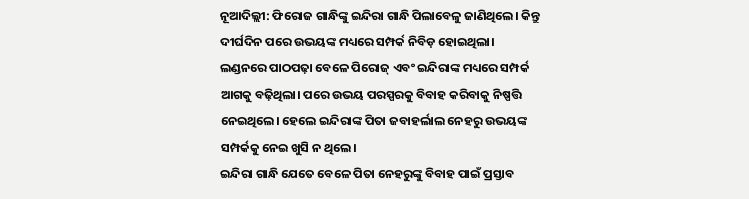ନୂଆଦିଲ୍ଲୀ: ଫିରୋଜ ଗାନ୍ଧିଙ୍କୁ ଇନ୍ଦିରା ଗାନ୍ଧି ପିଲାବେଳୁ ଜାଣିଥିଲେ। କିନ୍ତୁ ଦୀର୍ଘଦିନ ପରେ ଉଭୟଙ୍କ ମଧ୍ୟରେ ସମ୍ପର୍କ ନିବିଡ଼ ହୋଇଥିଲା। ଲଣ୍ଡନରେ ପାଠପଢ଼ା ବେଳେ ପିରୋଜ୍ ଏବଂ ଇନ୍ଦିରାଙ୍କ ମଧ୍ୟରେ ସମ୍ପର୍କ ଆଗକୁ ବଢ଼ିଥିଲା। ପରେ ଉଭୟ ପରସ୍ପରକୁ ବିବାହ କରିବାକୁ ନିଷ୍ପତ୍ତି ନେଇଥିଲେ। ହେଲେ ଇନ୍ଦିରାଙ୍କ ପିତା ଜବାହର୍ଲାଲ ନେହରୁ ଉଭୟଙ୍କ ସମ୍ପର୍କକୁ ନେଇ ଖୁସି ନ ଥିଲେ।
ଇନ୍ଦିରା ଗାନ୍ଧି ଯେତେ ବେଳେ ପିତା ନେହରୁଙ୍କୁ ବିବାହ ପାଇଁ ପ୍ରସ୍ତାବ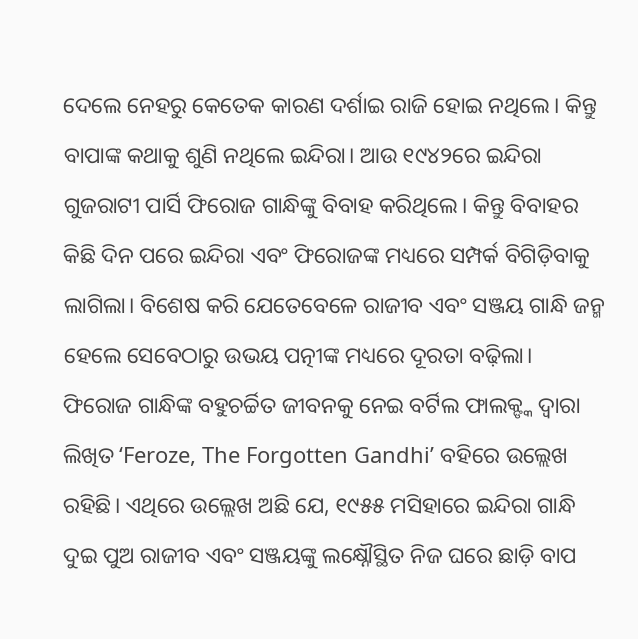ଦେଲେ ନେହରୁ କେତେକ କାରଣ ଦର୍ଶାଇ ରାଜି ହୋଇ ନଥିଲେ। କିନ୍ତୁ ବାପାଙ୍କ କଥାକୁ ଶୁଣି ନଥିଲେ ଇନ୍ଦିରା। ଆଉ ୧୯୪୨ରେ ଇନ୍ଦିରା ଗୁଜରାଟୀ ପାର୍ସି ଫିରୋଜ ଗାନ୍ଧିଙ୍କୁ ବିବାହ କରିଥିଲେ। କିନ୍ତୁ ବିବାହର କିଛି ଦିନ ପରେ ଇନ୍ଦିରା ଏବଂ ଫିରୋଜଙ୍କ ମଧ୍ୟରେ ସମ୍ପର୍କ ବିଗିଡ଼ିବାକୁ ଲାଗିଲା। ବିଶେଷ କରି ଯେତେବେଳେ ରାଜୀବ ଏବଂ ସଞ୍ଜୟ ଗାନ୍ଧି ଜନ୍ମ ହେଲେ ସେବେଠାରୁ ଉଭୟ ପତ୍ନୀଙ୍କ ମଧ୍ୟରେ ଦୂରତା ବଢ଼ିଲା।
ଫିରୋଜ ଗାନ୍ଧିଙ୍କ ବହୁଚର୍ଚ୍ଚିତ ଜୀବନକୁ ନେଇ ବର୍ଟିଲ ଫାଲକ୍ଙ୍କ ଦ୍ୱାରା ଲିଖିତ ‘Feroze, The Forgotten Gandhi’ ବହିରେ ଉଲ୍ଲେଖ ରହିଛି। ଏଥିରେ ଉଲ୍ଲେଖ ଅଛି ଯେ, ୧୯୫୫ ମସିହାରେ ଇନ୍ଦିରା ଗାନ୍ଧି ଦୁଇ ପୁଅ ରାଜୀବ ଏବଂ ସଞ୍ଜୟଙ୍କୁ ଲକ୍ଷ୍ନୌସ୍ଥିତ ନିଜ ଘରେ ଛାଡ଼ି ବାପ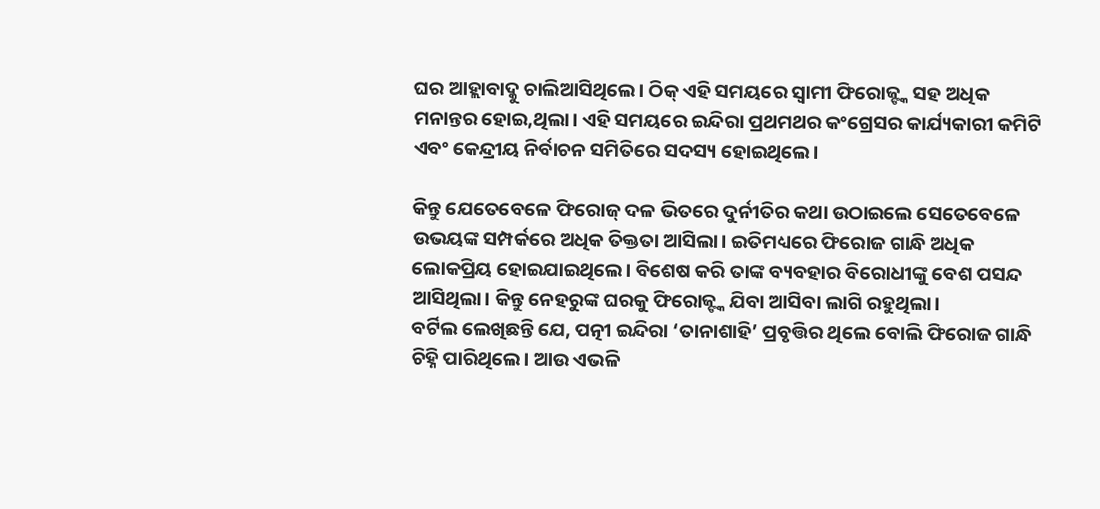ଘର ଆହ୍ଲାବାଦ୍କୁ ଚାଲିଆସିଥିଲେ। ଠିକ୍ ଏହି ସମୟରେ ସ୍ୱାମୀ ଫିରୋଜ୍ଙ୍କ ସହ ଅଧିକ ମନାନ୍ତର ହୋଇ,ଥିଲା। ଏହି ସମୟରେ ଇନ୍ଦିରା ପ୍ରଥମଥର କଂଗ୍ରେସର କାର୍ଯ୍ୟକାରୀ କମିଟି ଏବଂ କେନ୍ଦ୍ରୀୟ ନିର୍ବାଚନ ସମିତିରେ ସଦସ୍ୟ ହୋଇଥିଲେ।

କିନ୍ତୁ ଯେତେବେଳେ ଫିରୋଜ୍ ଦଳ ଭିତରେ ଦୁର୍ନୀତିର କଥା ଉଠାଇଲେ ସେତେବେଳେ ଉଭୟଙ୍କ ସମ୍ପର୍କରେ ଅଧିକ ତିକ୍ତତା ଆସିଲା। ଇତିମଧ୍ୟରେ ଫିରୋଜ ଗାନ୍ଧି ଅଧିକ ଲୋକପ୍ରିୟ ହୋଇଯାଇଥିଲେ। ବିଶେଷ କରି ତାଙ୍କ ବ୍ୟବହାର ବିରୋଧୀଙ୍କୁ ବେଶ ପସନ୍ଦ ଆସିଥିଲା। କିନ୍ତୁ ନେହରୁଙ୍କ ଘରକୁ ଫିରୋଜ୍ଙ୍କ ଯିବା ଆସିବା ଲାଗି ରହୁଥିଲା।
ବର୍ଟିଲ ଲେଖିଛନ୍ତି ଯେ, ପତ୍ନୀ ଇନ୍ଦିରା ‘ତାନାଶାହି’ ପ୍ରବୃତ୍ତିର ଥିଲେ ବୋଲି ଫିରୋଜ ଗାନ୍ଧି ଚିହ୍ନି ପାରିଥିଲେ। ଆଉ ଏଭଳି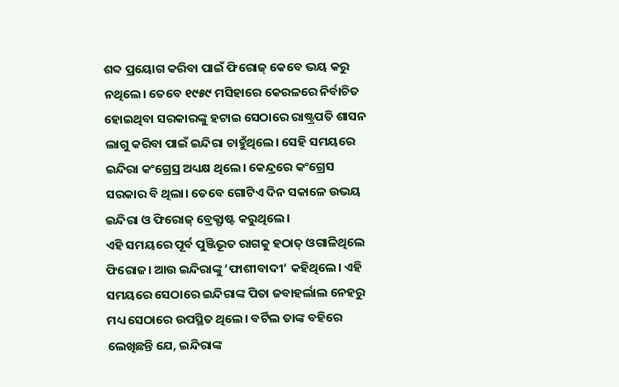ଶବ୍ଦ ପ୍ରୟୋଗ କରିବା ପାଇଁ ଫିରୋଜ୍ କେବେ ଭୟ କରୁ ନଥିଲେ। ତେବେ ୧୯୫୯ ମସିହାରେ କେରଳରେ ନିର୍ବାଚିତ ହୋଇଥିବା ସରକାରଙ୍କୁ ହଟାଇ ସେଠାରେ ରାଷ୍ଟ୍ରପତି ଶାସନ ଲାଗୁ କରିବା ପାଇଁ ଇନ୍ଦିରା ଚାହୁଁଥିଲେ। ସେହି ସମୟରେ ଇନ୍ଦିରା କଂଗ୍ରେସ୍ର ଅଧ୍ୟକ୍ଷ ଥିଲେ। କେନ୍ଦ୍ରରେ କଂଗ୍ରେସ ସରକାର ବି ଥିଲା। ତେବେ ଗୋଟିଏ ଦିନ ସକାଳେ ଉଭୟ ଇନ୍ଦିରା ଓ ଫିରୋଜ୍ ବ୍ରେକ୍ଫାଷ୍ଟ କରୁଥିଲେ।
ଏହି ସମୟରେ ପୂର୍ବ ପୁଞ୍ଜିଭୂତ ରାଗକୁ ହଠାତ୍ ଓଗାଳିଥିଲେ ଫିରୋଜ। ଆଉ ଇନ୍ଦିରାଙ୍କୁ ‘ଫାଶୀବାଦୀ’ କହିଥିଲେ। ଏହି ସମୟରେ ସେଠାରେ ଇନ୍ଦିରାଙ୍କ ପିତା ଜବାହର୍ଲାଲ ନେହରୁ ମଧ୍ୟ ସେଠାରେ ଉପସ୍ଥିତ ଥିଲେ। ବର୍ଟିଲ ତାଙ୍କ ବହିରେ ଲେଖିଛନ୍ତି ଯେ, ଇନ୍ଦିରାଙ୍କ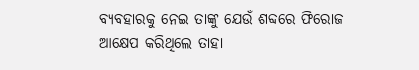ବ୍ୟବହାରକୁ ନେଇ ତାଙ୍କୁ ଯେଉଁ ଶବ୍ଦରେ ଫିରୋଜ ଆକ୍ଷେପ କରିଥିଲେ ତାହା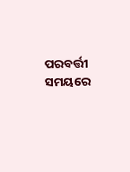ପରବର୍ତ୍ତୀ ସମୟରେ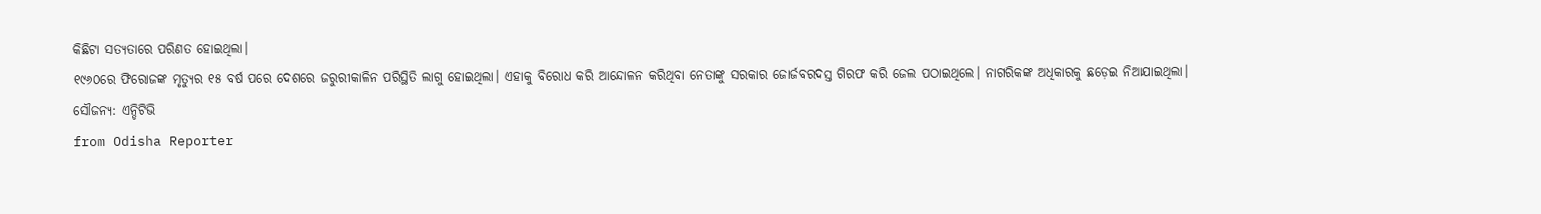କିଛିଟା ସତ୍ୟତାରେ ପରିଣତ ହୋଇଥିଲା।
୧୯୬୦ରେ ଫିରୋଜଙ୍କ ମୃତ୍ୟୁର ୧୫ ବର୍ଷ ପରେ ଦେଶରେ ଜରୁରୀକାଳିନ ପରିସ୍ଥିତି ଲାଗୁ ହୋଇଥିଲା। ଏହାକୁ ବିରୋଧ କରି ଆନ୍ଦୋଳନ କରିଥିବା ନେତାଙ୍କୁ ସରକାର ଜୋର୍ଜବରଦସ୍ତ ଗିରଫ କରି ଜେଲ ପଠାଇଥିଲେ। ନାଗରିକଙ୍କ ଅଧିକାରକୁ ଛଡ଼େଇ ନିଆଯାଇଥିଲା।
ସୌଜନ୍ୟ: ଏନ୍ଡିଟିଭି
from Odisha Reporter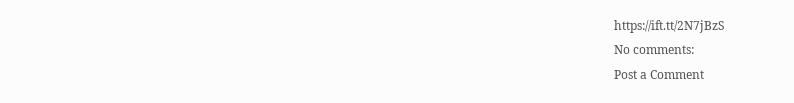https://ift.tt/2N7jBzS
No comments:
Post a Comment